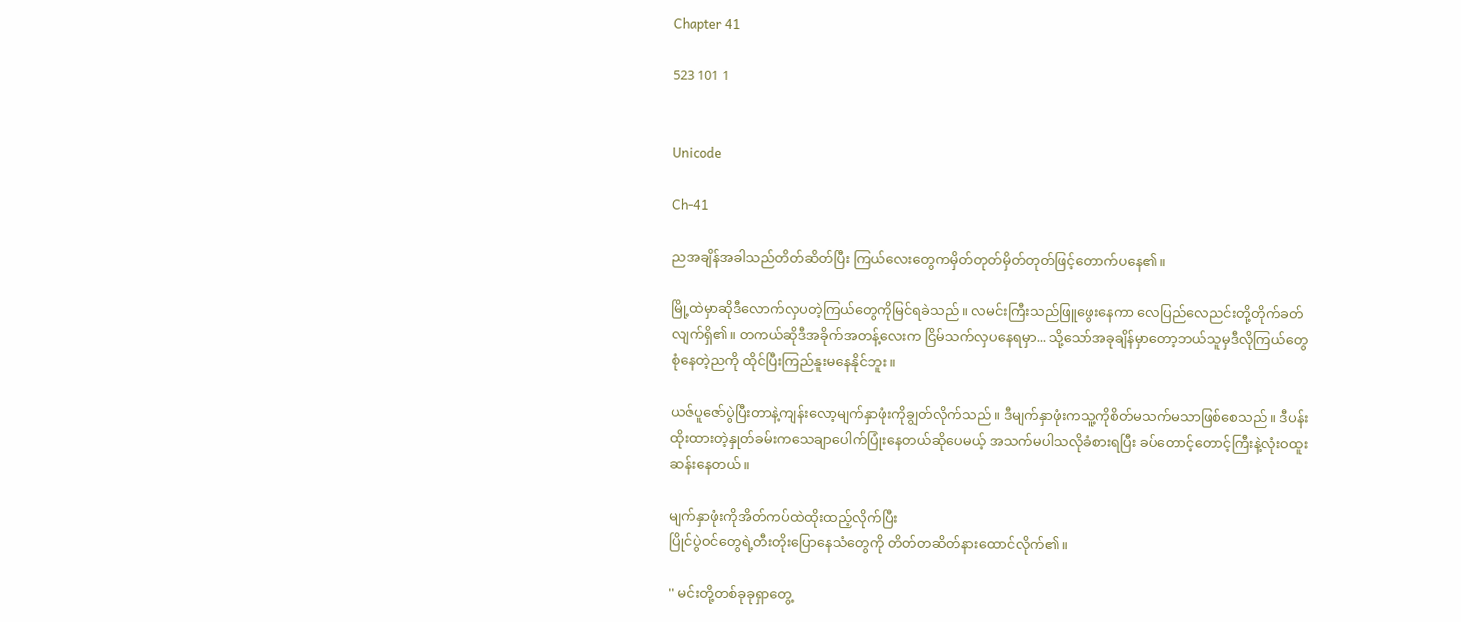Chapter 41

523 101 1


Unicode

Ch-41

ညအချိန်အခါသည်တိတ်ဆိတ်ပြီး ကြယ်လေးတွေကမှိတ်တုတ်မှိတ်တုတ်ဖြင့်တောက်ပနေ၏။

မြို့ထဲမှာဆိုဒီလောက်လှပတဲ့ကြယ်တွေကိုမြင်ရခဲသည်။ လမင်းကြီးသည်ဖြူဖွေးနေကာ လေပြည်လေညင်းတို့တိုက်ခတ်လျက်ရှိ၏။ တကယ်ဆိုဒီအခိုက်အတန့်လေးက ငြိမ်သက်လှပနေရမှာ... သို့သော်အခုချိန်မှာတော့ဘယ်သူမှဒီလိုကြယ်တွေစုံနေတဲ့ညကို ထိုင်ပြီးကြည်နူးမနေနိုင်ဘူး။

ယဇ်ပူဇော်ပွဲပြီးတာနဲ့ကျန်းလော့မျက်နှာဖုံးကိုချွတ်လိုက်သည်။ ဒီမျက်နှာဖုံးကသူ့ကိုစိတ်မသက်မသာဖြစ်စေသည်။ ဒီပန်းထိုးထားတဲ့နှုတ်ခမ်းကသေချာပေါက်ပြုံးနေတယ်ဆိုပေမယ့် အသက်မပါသလိုခံစားရပြီး ခပ်တောင့်တောင့်ကြီးနဲ့လုံးဝထူးဆန်းနေတယ်။

မျက်နှာဖုံးကိုအိတ်ကပ်ထဲထိုးထည့်လိုက်ပြီး
ပြိုင်ပွဲဝင်တွေရဲ့တီးတိုးပြောနေသံတွေကို တိတ်တဆိတ်နားထောင်လိုက်၏။

'' မင်းတို့တစ်ခုခုရှာတွေ့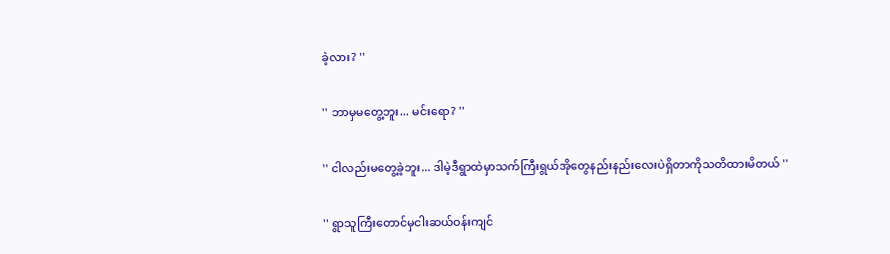ခဲ့လား? ''

'' ဘာမှမတွေ့ဘူး... မင်းရော? ''

'' ငါလည်းမတွေ့ခဲ့ဘူး... ဒါမဲ့ဒီရွာထဲမှာသက်ကြီးရွယ်အိုတွေနည်းနည်းလေးပဲရှိတာကိုသတိထားမိတယ် ''

'' ရွာသူကြီးတောင်မှငါးဆယ်ဝန်းကျင်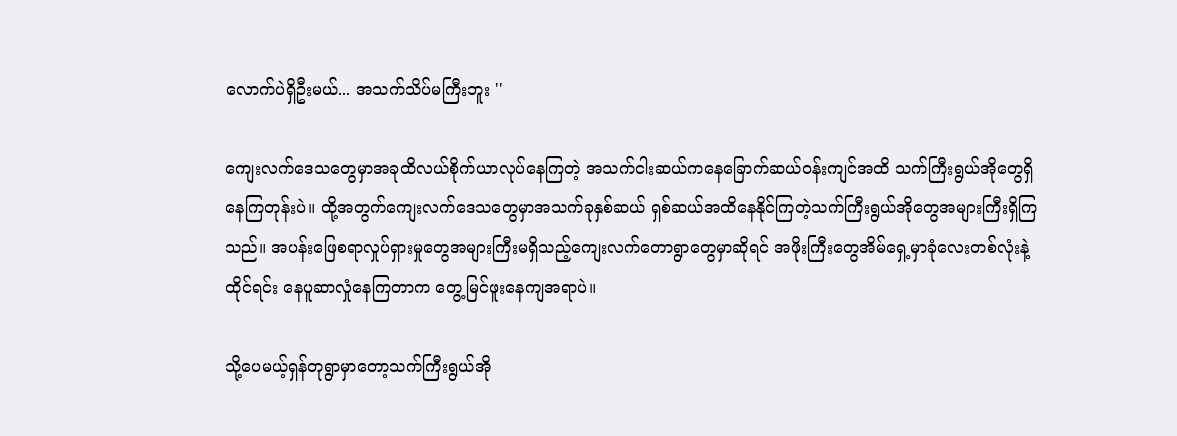လောက်ပဲရှိဦးမယ်... အသက်သိပ်မကြီးဘူး ''

ကျေးလက်ဒေသတွေမှာအခုထိလယ်စိုက်ယာလုပ်နေကြတဲ့ အသက်ငါးဆယ်ကနေခြောက်ဆယ်ဝန်းကျင်အထိ သက်ကြီးရွယ်အိုတွေရှိနေကြတုန်းပဲ။ ထို့အတွက်ကျေးလက်ဒေသတွေမှာအသက်ခုနှစ်ဆယ် ရှစ်ဆယ်အထိနေနိုင်ကြတဲ့သက်ကြီးရွယ်အိုတွေအများကြီးရှိကြသည်။ အပန်းဖြေစရာလှုပ်ရှားမှုတွေအများကြီးမရှိသည့်ကျေးလက်တောရွာတွေမှာဆိုရင် အဖိုးကြီးတွေအိမ်ရှေ့မှာခုံလေးတစ်လုံးနဲ့ထိုင်ရင်း နေပူဆာလှုံနေကြတာက တွေ့မြင်ဖူးနေကျအရာပဲ။

သို့ပေမယ့်ရှန်တုရွာမှာတော့သက်ကြီးရွယ်အို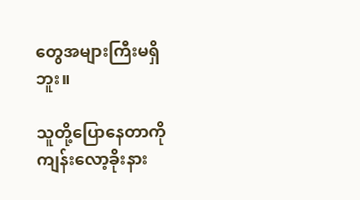တွေအများကြီးမရှိဘူး။

သူတို့ပြောနေတာကိုကျန်းလော့ခိုးနား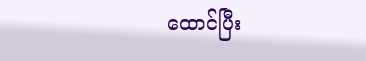ထောင်ပြီး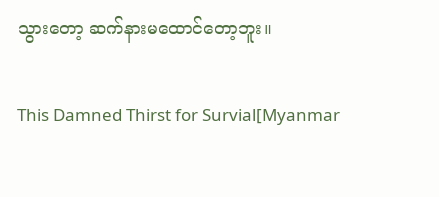သွားတော့ ဆက်နားမထောင်တော့ဘူး။

This Damned Thirst for Survial[Myanmar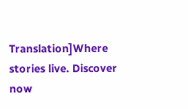Translation]Where stories live. Discover now